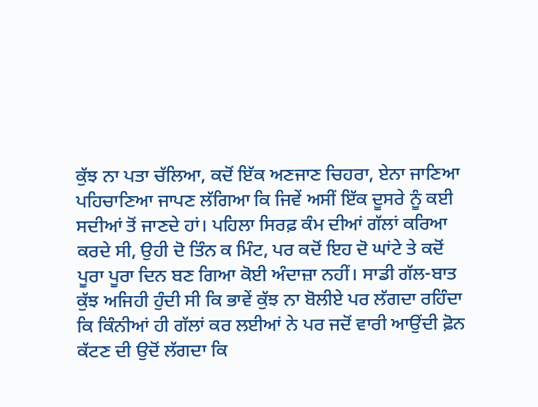ਕੁੱਝ ਨਾ ਪਤਾ ਚੱਲਿਆ, ਕਦੋਂ ਇੱਕ ਅਣਜਾਣ ਚਿਹਰਾ, ਏਨਾ ਜਾਣਿਆ ਪਹਿਚਾਣਿਆ ਜਾਪਣ ਲੱਗਿਆ ਕਿ ਜਿਵੇਂ ਅਸੀਂ ਇੱਕ ਦੂਸਰੇ ਨੂੰ ਕਈ ਸਦੀਆਂ ਤੋਂ ਜਾਣਦੇ ਹਾਂ। ਪਹਿਲਾ ਸਿਰਫ਼ ਕੰਮ ਦੀਆਂ ਗੱਲਾਂ ਕਰਿਆ ਕਰਦੇ ਸੀ, ਉਹੀ ਦੋ ਤਿੰਨ ਕ ਮਿੰਟ, ਪਰ ਕਦੋਂ ਇਹ ਦੋ ਘਾਂਟੇ ਤੇ ਕਦੋਂ ਪੂਰਾ ਪੂਰਾ ਦਿਨ ਬਣ ਗਿਆ ਕੋਈ ਅੰਦਾਜ਼ਾ ਨਹੀਂ। ਸਾਡੀ ਗੱਲ-ਬਾਤ ਕੁੱਝ ਅਜਿਹੀ ਹੁੰਦੀ ਸੀ ਕਿ ਭਾਵੇਂ ਕੁੱਝ ਨਾ ਬੋਲੀਏ ਪਰ ਲੱਗਦਾ ਰਹਿੰਦਾ ਕਿ ਕਿੰਨੀਆਂ ਹੀ ਗੱਲਾਂ ਕਰ ਲਈਆਂ ਨੇ ਪਰ ਜਦੋਂ ਵਾਰੀ ਆਉਂਦੀ ਫ਼ੋਨ ਕੱਟਣ ਦੀ ਉਦੋਂ ਲੱਗਦਾ ਕਿ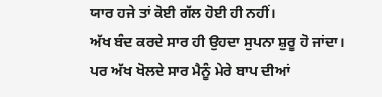ਯਾਰ ਹਜੇ ਤਾਂ ਕੋਈ ਗੱਲ ਹੋਈ ਹੀ ਨਹੀਂ।
ਅੱਖ ਬੰਦ ਕਰਦੇ ਸਾਰ ਹੀ ਉਹਦਾ ਸੁਪਨਾ ਸ਼ੁਰੂ ਹੋ ਜਾਂਦਾ। ਪਰ ਅੱਖ ਖੋਲਦੇ ਸਾਰ ਮੈਨੂੰ ਮੇਰੇ ਬਾਪ ਦੀਆਂ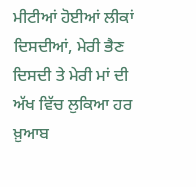ਮੀਟੀਆਂ ਹੋਈਆਂ ਲੀਕਾਂ ਦਿਸਦੀਆਂ, ਮੇਰੀ ਭੈਣ ਦਿਸਦੀ ਤੇ ਮੇਰੀ ਮਾਂ ਦੀ ਅੱਖ ਵਿੱਚ ਲੁਕਿਆ ਹਰ ਖ਼ੁਆਬ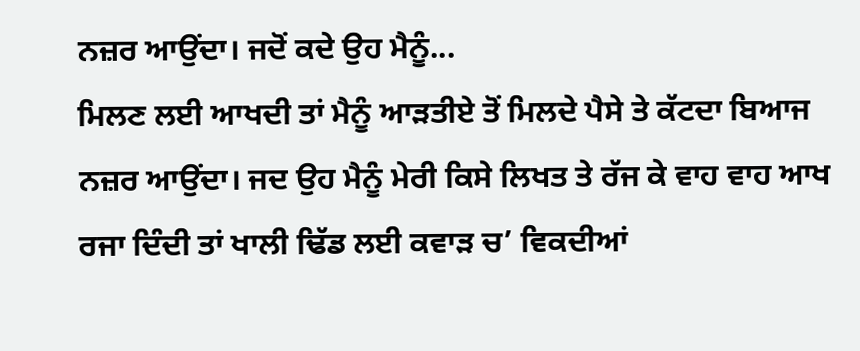ਨਜ਼ਰ ਆਉਂਦਾ। ਜਦੋਂ ਕਦੇ ਉਹ ਮੈਨੂੰ...
ਮਿਲਣ ਲਈ ਆਖਦੀ ਤਾਂ ਮੈਨੂੰ ਆੜਤੀਏ ਤੋਂ ਮਿਲਦੇ ਪੈਸੇ ਤੇ ਕੱਟਦਾ ਬਿਆਜ ਨਜ਼ਰ ਆਉਂਦਾ। ਜਦ ਉਹ ਮੈਨੂੰ ਮੇਰੀ ਕਿਸੇ ਲਿਖਤ ਤੇ ਰੱਜ ਕੇ ਵਾਹ ਵਾਹ ਆਖ ਰਜਾ ਦਿੰਦੀ ਤਾਂ ਖਾਲੀ ਢਿੱਡ ਲਈ ਕਵਾੜ ਚ’ ਵਿਕਦੀਆਂ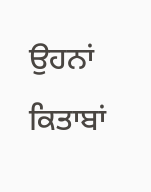ਉਹਨਾਂ ਕਿਤਾਬਾਂ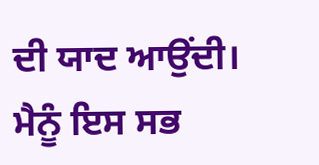ਦੀ ਯਾਦ ਆਉਂਦੀ। ਮੈਨੂੰ ਇਸ ਸਭ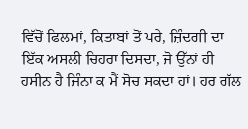ਵਿੱਚੋਂ ਫਿਲਮਾਂ, ਕਿਤਾਬਾਂ ਤੋਂ ਪਰੇ, ਜ਼ਿੰਦਗੀ ਦਾ ਇੱਕ ਅਸਲੀ ਚਿਹਰਾ ਦਿਸਦਾ, ਜੋ ਉੱਨਾਂ ਹੀ ਹਸੀਨ ਹੈ ਜਿੰਨਾ ਕ ਮੈਂ ਸੋਚ ਸਕਦਾ ਹਾਂ। ਹਰ ਗੱਲ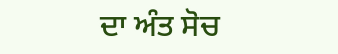ਦਾ ਅੰਤ ਸੋਚ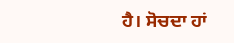ਹੈ। ਸੋਚਦਾ ਹਾਂ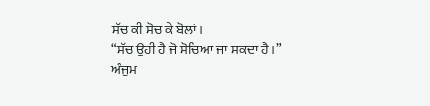ਸੱਚ ਕੀ ਸੋਚ ਕੇ ਬੋਲਾਂ।
“ਸੱਚ ਉਹੀ ਹੈ ਜੋ ਸੋਚਿਆ ਜਾ ਸਕਦਾ ਹੈ।”
ਅੰਜੁਮ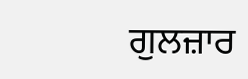ਗੁਲਜ਼ਾਰ